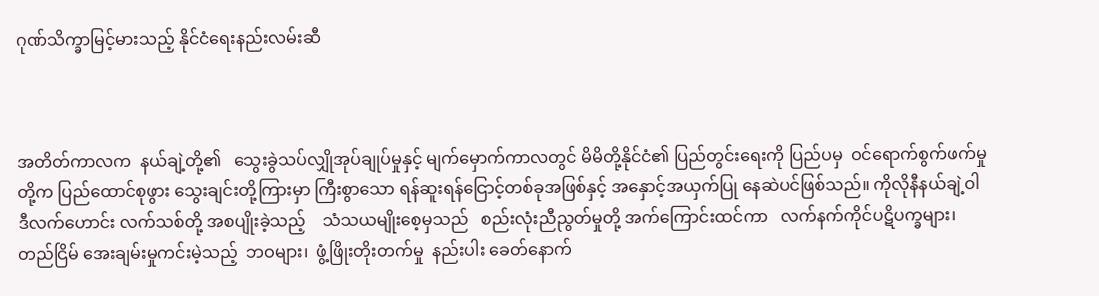ဂုဏ်သိက္ခာမြင့်မားသည့် နိုင်ငံရေးနည်းလမ်းဆီ



အတိတ်ကာလက  နယ်ချဲ့တို့၏   သွေးခွဲသပ်လျှိုအုပ်ချုပ်မှုနှင့် မျက်မှောက်ကာလတွင် မိမိတို့နိုင်ငံ၏ ပြည်တွင်းရေးကို ပြည်ပမှ  ဝင်ရောက်စွက်ဖက်မှုတို့က ပြည်ထောင်စုဖွား သွေးချင်းတို့ကြားမှာ ကြီးစွာသော ရန်ဆူးရန်ငြောင့်တစ်ခုအဖြစ်နှင့် အနှောင့်အယှက်ပြု နေဆဲပင်ဖြစ်သည်။ ကိုလိုနီနယ်ချဲ့ဝါဒီလက်ဟောင်း လက်သစ်တို့ အစပျိုးခဲ့သည့်    သံသယမျိုးစေ့မှသည်   စည်းလုံးညီညွတ်မှုတို့ အက်ကြောင်းထင်ကာ   လက်နက်ကိုင်ပဋိပက္ခများ၊    တည်ငြိမ် အေးချမ်းမှုကင်းမဲ့သည့်  ဘဝများ၊  ဖွံ့ဖြိုးတိုးတက်မှု  နည်းပါး ခေတ်နောက်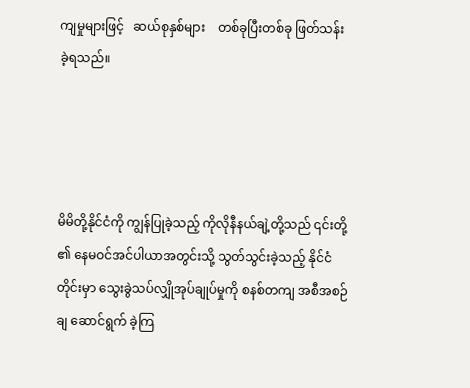ကျမှုများဖြင့်   ဆယ်စုနှစ်များ    တစ်ခုပြီးတစ်ခု ဖြတ်သန်းခဲ့ရသည်။




မိမိတို့နိုင်ငံကို ကျွန်ပြုခဲ့သည့် ကိုလိုနီနယ်ချဲ့တို့သည် ၎င်းတို့ ၏ နေမဝင်အင်ပါယာအတွင်းသို့ သွတ်သွင်းခဲ့သည့် နိုင်ငံတိုင်းမှာ သွေးခွဲသပ်လျှိုအုပ်ချုပ်မှုကို စနစ်တကျ အစီအစဉ်ချ ဆောင်ရွက် ခဲ့ကြ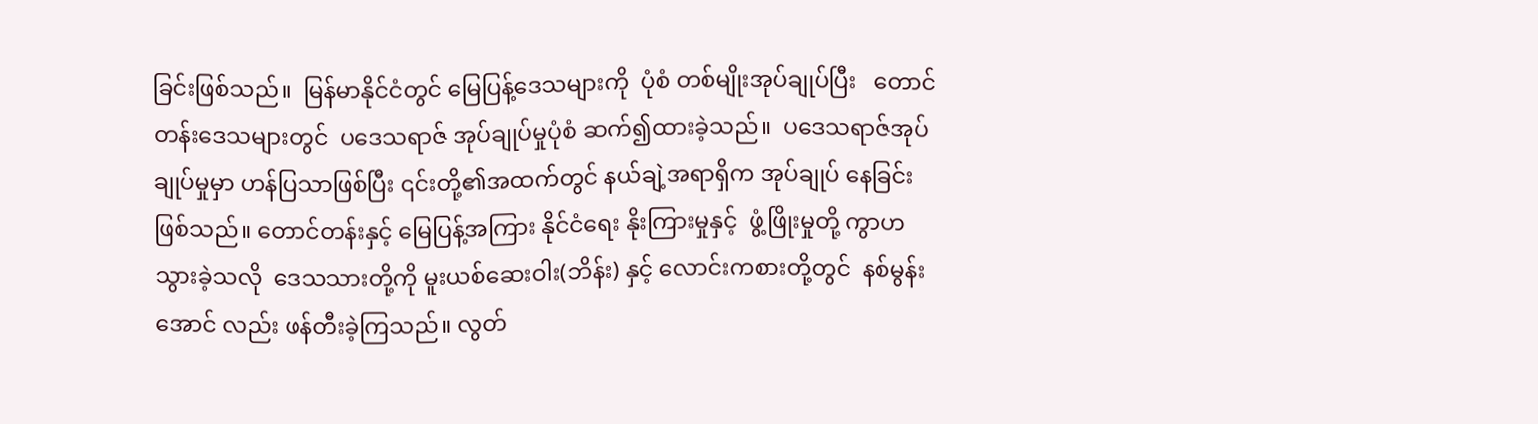ခြင်းဖြစ်သည်။  မြန်မာနိုင်ငံတွင် မြေပြန့်ဒေသများကို  ပုံစံ တစ်မျိုးအုပ်ချုပ်ပြီး   တောင်တန်းဒေသများတွင်  ပဒေသရာဇ် အုပ်ချုပ်မှုပုံစံ ဆက်၍ထားခဲ့သည်။  ပဒေသရာဇ်အုပ်ချုပ်မှုမှာ ဟန်ပြသာဖြစ်ပြီး ၎င်းတို့၏အထက်တွင် နယ်ချဲ့အရာရှိက အုပ်ချုပ် နေခြင်းဖြစ်သည်။ တောင်တန်းနှင့် မြေပြန့်အကြား နိုင်ငံရေး နိုးကြားမှုနှင့်  ဖွံ့ဖြိုးမှုတို့ ကွာဟသွားခဲ့သလို  ဒေသသားတို့ကို မူးယစ်ဆေးဝါး(ဘိန်း) နှင့် လောင်းကစားတို့တွင်  နစ်မွန်းအောင် လည်း ဖန်တီးခဲ့ကြသည်။ လွတ်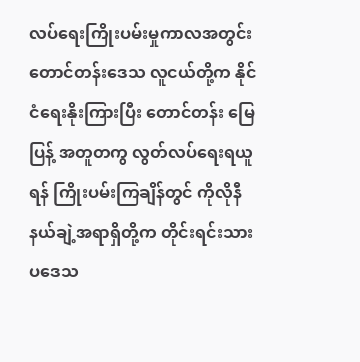လပ်ရေးကြိုးပမ်းမှုကာလအတွင်း     တောင်တန်းဒေသ လူငယ်တို့က နိုင်ငံရေးနိုးကြားပြီး တောင်တန်း မြေပြန့် အတူတကွ လွတ်လပ်ရေးရယူရန် ကြိုးပမ်းကြချိန်တွင် ကိုလိုနီနယ်ချဲ့အရာရှိတို့က တိုင်းရင်းသားပဒေသ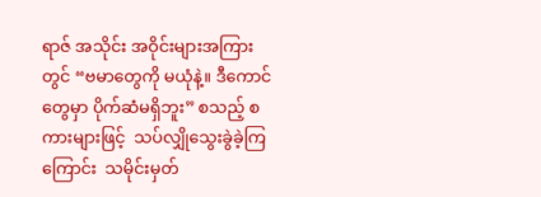ရာဇ် အသိုင်း အဝိုင်းများအကြားတွင် “ဗမာတွေကို မယုံနဲ့။ ဒီကောင်တွေမှာ ပိုက်ဆံမရှိဘူး” စသည့် စကားများဖြင့်  သပ်လျှိုသွေးခွဲခဲ့ကြကြောင်း  သမိုင်းမှတ်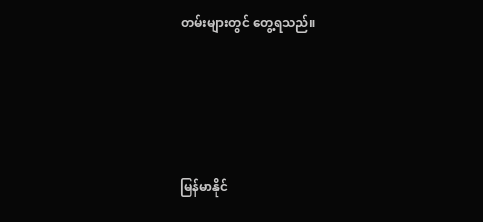တမ်းများတွင် တွေ့ရသည်။




မြန်မာနိုင်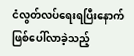ငံလွတ်လပ်ရေးရပြီးနောက်    ဖြစ်ပေါ်လာခဲ့သည့်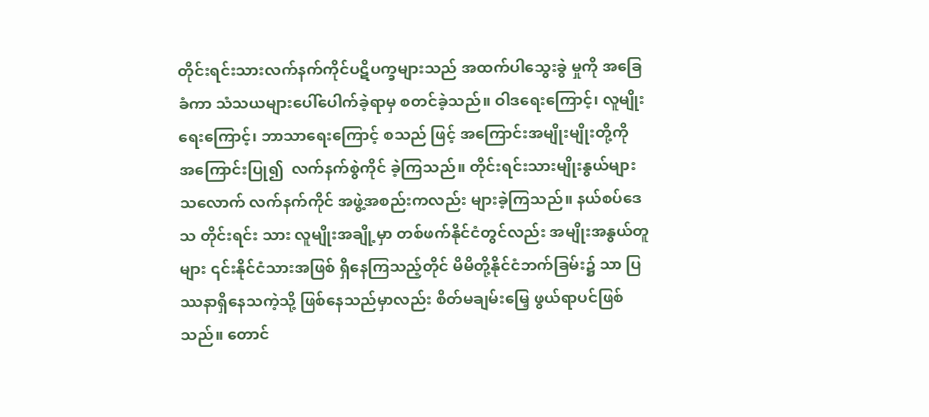တိုင်းရင်းသားလက်နက်ကိုင်ပဋိပက္ခများသည် အထက်ပါသွေးခွဲ မှုကို အခြေခံကာ သံသယများပေါ်ပေါက်ခဲ့ရာမှ စတင်ခဲ့သည်။ ဝါဒရေးကြောင့်၊ လူမျိုးရေးကြောင့်၊ ဘာသာရေးကြောင့် စသည် ဖြင့် အကြောင်းအမျိုးမျိုးတို့ကို  အကြောင်းပြု၍  လက်နက်စွဲကိုင် ခဲ့ကြသည်။ တိုင်းရင်းသားမျိုးနွယ်များသလောက် လက်နက်ကိုင် အဖွဲ့အစည်းကလည်း များခဲ့ကြသည်။ နယ်စပ်ဒေသ တိုင်းရင်း သား လူမျိုးအချို့မှာ တစ်ဖက်နိုင်ငံတွင်လည်း အမျိုးအနွယ်တူများ ၎င်းနိုင်ငံသားအဖြစ် ရှိနေကြသည့်တိုင် မိမိတို့နိုင်ငံဘက်ခြမ်း၌ သာ ပြဿနာရှိနေသကဲ့သို့ ဖြစ်နေသည်မှာလည်း စိတ်မချမ်းမြေ့ ဖွယ်ရာပင်ဖြစ်သည်။ တောင်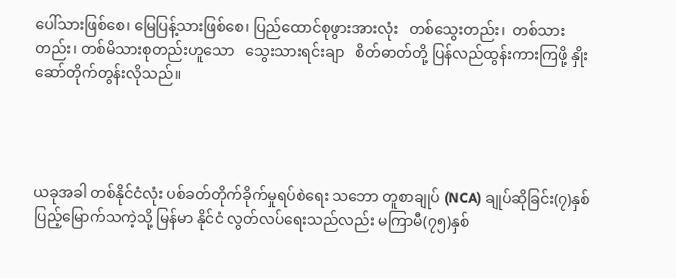ပေါ်သားဖြစ်စေ၊ မြေပြန့်သားဖြစ်စေ၊ ပြည်ထောင်စုဖွားအားလုံး   တစ်သွေးတည်း၊  တစ်သားတည်း၊ တစ်မိသားစုတည်းဟူသော   သွေးသားရင်းချာ   စိတ်ဓာတ်တို့ ပြန်လည်ထွန်းကားကြဖို့ နှိုးဆော်တိုက်တွန်းလိုသည်။




ယခုအခါ တစ်နိုင်ငံလုံး ပစ်ခတ်တိုက်ခိုက်မှုရပ်စဲရေး သဘော တူစာချုပ် (NCA) ချုပ်ဆိုခြင်း(၇)နှစ်ပြည့်မြောက်သကဲ့သို့ မြန်မာ နိုင်ငံ လွတ်လပ်ရေးသည်လည်း မကြာမီ(၇၅)နှစ်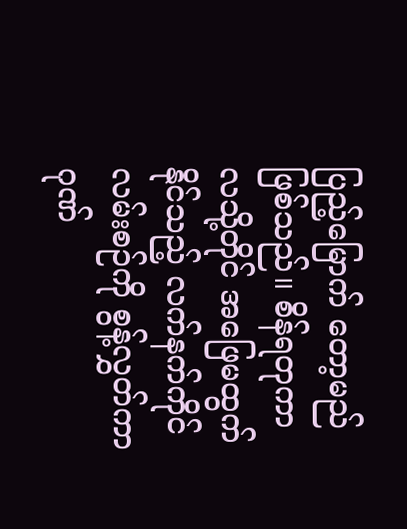ပြည့်မြောက် တော့မည်ဖြစ်သည်။ စိန်ရတုကာလသို့တိုင် အဖြေမထွက်နိုင်သည့် လက်နက်ကိုင်လမ်းစဉ်ကို စွန့်လွှတ်ကာ ဂုဏ်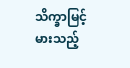သိက္ခာမြင့်မားသည့်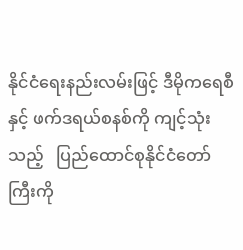နိုင်ငံရေးနည်းလမ်းဖြင့် ဒီမိုက‌ရေစီနှင့် ဖက်ဒရယ်စနစ်ကို ကျင့်သုံး သည့်   ပြည်ထောင်စုနိုင်ငံတော်ကြီးကို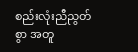စည်းလုံးညီညွတ်စွာ အတူ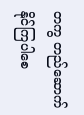တကွ တည်ဆောက်နိုင်ကြပါစေ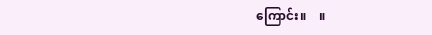ကြောင်း။    ။